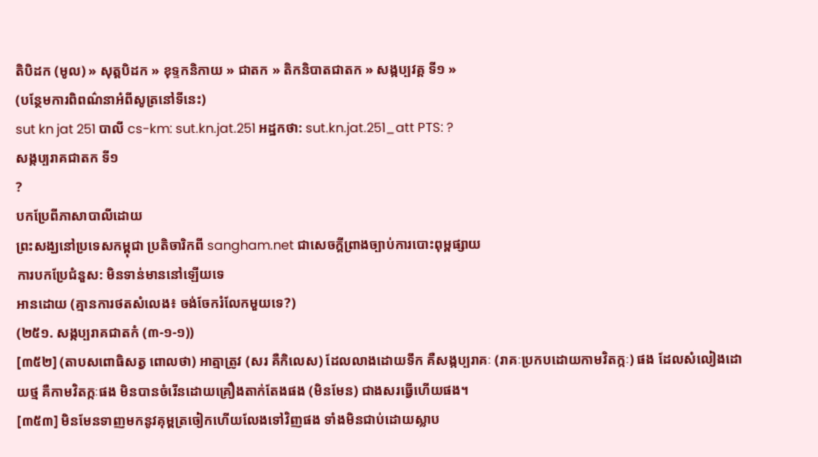តិបិដក (មូល) » សុត្តបិដក » ខុទ្ទកនិកាយ » ជាតក » តិកនិបាតជាតក » សង្កប្បវគ្គ ទី១ »
(បន្ថែមការពិពណ៌នាអំពីសូត្រនៅទីនេះ)
sut kn jat 251 បាលី cs-km: sut.kn.jat.251 អដ្ឋកថា: sut.kn.jat.251_att PTS: ?
សង្កប្បរាគជាតក ទី១
?
បកប្រែពីភាសាបាលីដោយ
ព្រះសង្ឃនៅប្រទេសកម្ពុជា ប្រតិចារិកពី sangham.net ជាសេចក្តីព្រាងច្បាប់ការបោះពុម្ពផ្សាយ
ការបកប្រែជំនួស: មិនទាន់មាននៅឡើយទេ
អានដោយ (គ្មានការថតសំលេង៖ ចង់ចែករំលែកមួយទេ?)
(២៥១. សង្កប្បរាគជាតកំ (៣-១-១))
[៣៥២] (តាបសពោធិសត្វ ពោលថា) អាត្មាត្រូវ (សរ គឺកិលេស) ដែលលាងដោយទឹក គឺសង្កប្បរាគៈ (រាគៈប្រកបដោយកាមវិតក្កៈ) ផង ដែលសំលៀងដោយថ្ម គឺកាមវិតក្កៈផង មិនបានចំរើនដោយគ្រឿងតាក់តែងផង (មិនមែន) ជាងសរធ្វើហើយផង។
[៣៥៣] មិនមែនទាញមកនូវគុម្ពត្រចៀកហើយលែងទៅវិញផង ទាំងមិនជាប់ដោយស្លាប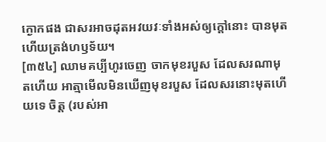ក្ងោកផង ជាសរអាចដុតអវយវៈទាំងអស់ឲ្យក្ដៅនោះ បានមុតហើយត្រង់ហឫទ័យ។
[៣៥៤] ឈាមគប្បីហូរចេញ ចាកមុខរបួស ដែលសរណាមុតហើយ អាត្មាមើលមិនឃើញមុខរបួស ដែលសរនោះមុតហើយទេ ចិត្ត (របស់អា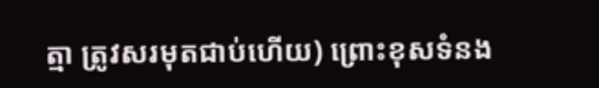ត្មា ត្រូវសរមុតជាប់ហើយ) ព្រោះខុសទំនង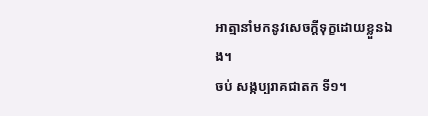អាត្មានាំមកនូវសេចក្ដីទុក្ខដោយខ្លួនឯង។
ចប់ សង្កប្បរាគជាតក ទី១។